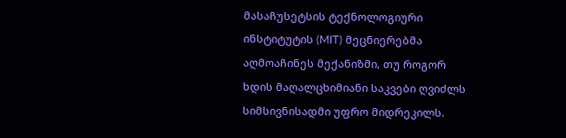მასაჩუსეტსის ტექნოლოგიური ინსტიტუტის (MIT) მეცნიერებმა აღმოაჩინეს მექანიზმი, თუ როგორ ხდის მაღალცხიმიანი საკვები ღვიძლს სიმსივნისადმი უფრო მიდრეკილს.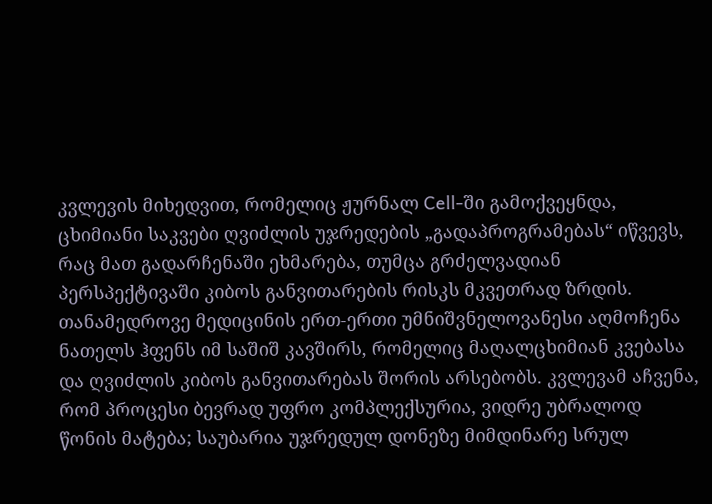კვლევის მიხედვით, რომელიც ჟურნალ Cell-ში გამოქვეყნდა, ცხიმიანი საკვები ღვიძლის უჯრედების „გადაპროგრამებას“ იწვევს, რაც მათ გადარჩენაში ეხმარება, თუმცა გრძელვადიან პერსპექტივაში კიბოს განვითარების რისკს მკვეთრად ზრდის.
თანამედროვე მედიცინის ერთ-ერთი უმნიშვნელოვანესი აღმოჩენა ნათელს ჰფენს იმ საშიშ კავშირს, რომელიც მაღალცხიმიან კვებასა და ღვიძლის კიბოს განვითარებას შორის არსებობს. კვლევამ აჩვენა, რომ პროცესი ბევრად უფრო კომპლექსურია, ვიდრე უბრალოდ წონის მატება; საუბარია უჯრედულ დონეზე მიმდინარე სრულ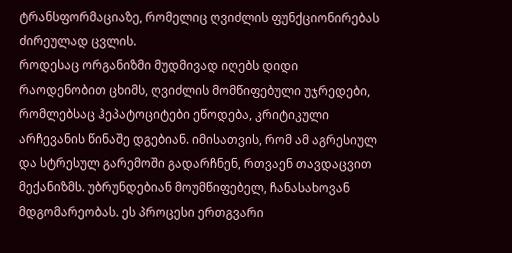ტრანსფორმაციაზე, რომელიც ღვიძლის ფუნქციონირებას ძირეულად ცვლის.
როდესაც ორგანიზმი მუდმივად იღებს დიდი რაოდენობით ცხიმს, ღვიძლის მომწიფებული უჯრედები, რომლებსაც ჰეპატოციტები ეწოდება, კრიტიკული არჩევანის წინაშე დგებიან. იმისათვის, რომ ამ აგრესიულ და სტრესულ გარემოში გადარჩნენ, რთვაენ თავდაცვით მექანიზმს. უბრუნდებიან მოუმწიფებელ, ჩანასახოვან მდგომარეობას. ეს პროცესი ერთგვარი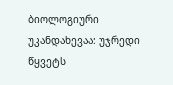ბიოლოგიური უკანდახევაა: უჯრედი წყვეტს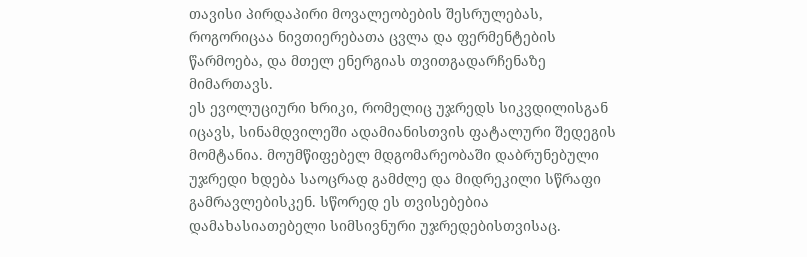თავისი პირდაპირი მოვალეობების შესრულებას, როგორიცაა ნივთიერებათა ცვლა და ფერმენტების წარმოება, და მთელ ენერგიას თვითგადარჩენაზე მიმართავს.
ეს ევოლუციური ხრიკი, რომელიც უჯრედს სიკვდილისგან იცავს, სინამდვილეში ადამიანისთვის ფატალური შედეგის მომტანია. მოუმწიფებელ მდგომარეობაში დაბრუნებული უჯრედი ხდება საოცრად გამძლე და მიდრეკილი სწრაფი გამრავლებისკენ. სწორედ ეს თვისებებია დამახასიათებელი სიმსივნური უჯრედებისთვისაც.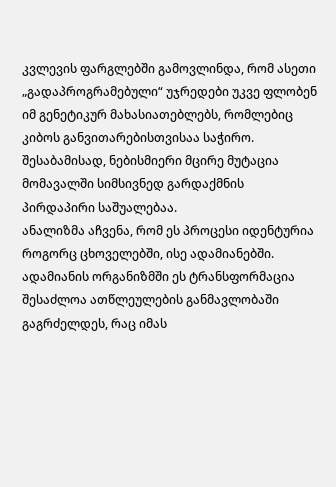კვლევის ფარგლებში გამოვლინდა, რომ ასეთი „გადაპროგრამებული“ უჯრედები უკვე ფლობენ იმ გენეტიკურ მახასიათებლებს, რომლებიც კიბოს განვითარებისთვისაა საჭირო. შესაბამისად, ნებისმიერი მცირე მუტაცია მომავალში სიმსივნედ გარდაქმნის პირდაპირი საშუალებაა.
ანალიზმა აჩვენა, რომ ეს პროცესი იდენტურია როგორც ცხოველებში, ისე ადამიანებში. ადამიანის ორგანიზმში ეს ტრანსფორმაცია შესაძლოა ათწლეულების განმავლობაში გაგრძელდეს, რაც იმას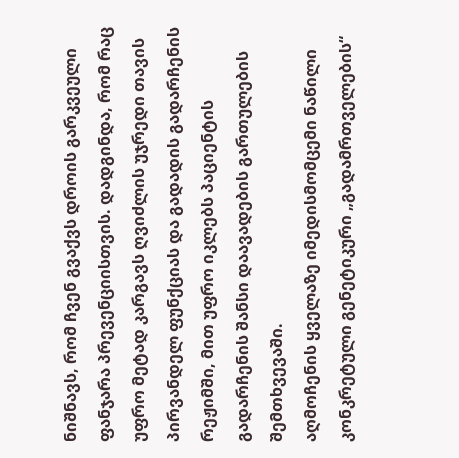ნიშნავს, რომ ჩვენ გვაქვს დროის გარკვეული ფანჯარა პრევენციისთვის. დადგინდა, რომ რაც უფრო მეტად კარგავს ღვიძლის უჯრედი თავის პირვანდელ ფუნქციას და გადადის გადარჩენის რეჟიმში, მით უფრო იკლებს პაციენტის გადარჩენის შანსი დაავადების გართულების შემთხვევაში.
აღმოჩენის ყველაზე იმედისმომცემი ნაწილი კონკრეტული გენეტიკური „გადამრთველების“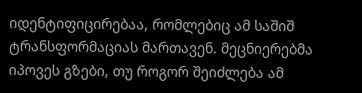იდენტიფიცირებაა, რომლებიც ამ საშიშ ტრანსფორმაციას მართავენ. მეცნიერებმა იპოვეს გზები, თუ როგორ შეიძლება ამ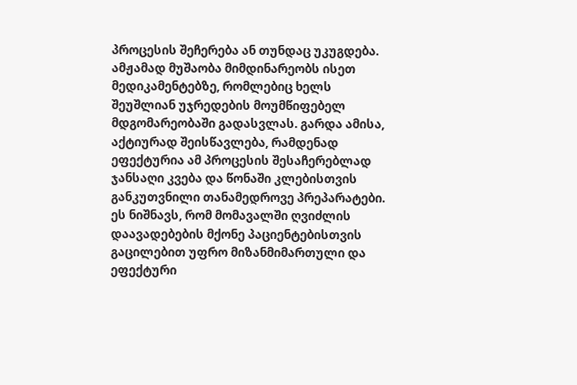პროცესის შეჩერება ან თუნდაც უკუგდება.
ამჟამად მუშაობა მიმდინარეობს ისეთ მედიკამენტებზე, რომლებიც ხელს შეუშლიან უჯრედების მოუმწიფებელ მდგომარეობაში გადასვლას. გარდა ამისა, აქტიურად შეისწავლება, რამდენად ეფექტურია ამ პროცესის შესაჩერებლად ჯანსაღი კვება და წონაში კლებისთვის განკუთვნილი თანამედროვე პრეპარატები. ეს ნიშნავს, რომ მომავალში ღვიძლის დაავადებების მქონე პაციენტებისთვის გაცილებით უფრო მიზანმიმართული და ეფექტური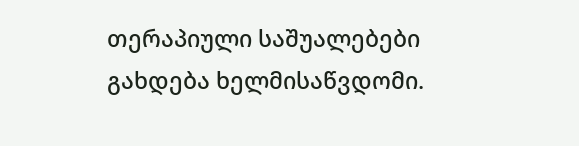თერაპიული საშუალებები გახდება ხელმისაწვდომი.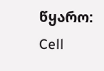წყარო: Cell